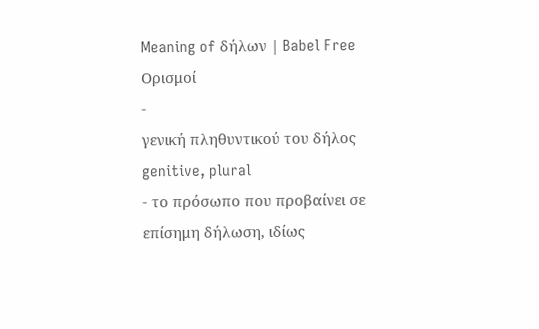Meaning of δήλων | Babel Free
Ορισμοί
-
γενική πληθυντικού του δήλος genitive, plural
- το πρόσωπο που προβαίνει σε επίσημη δήλωση, ιδίως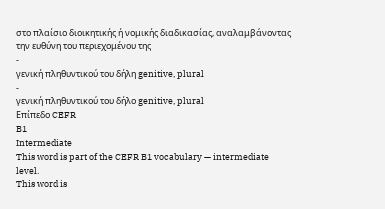στο πλαίσιο διοικητικής ή νομικής διαδικασίας, αναλαμβάνοντας την ευθύνη του περιεχομένου της
-
γενική πληθυντικού του δήλη genitive, plural
-
γενική πληθυντικού του δήλο genitive, plural
Επίπεδο CEFR
B1
Intermediate
This word is part of the CEFR B1 vocabulary — intermediate level.
This word is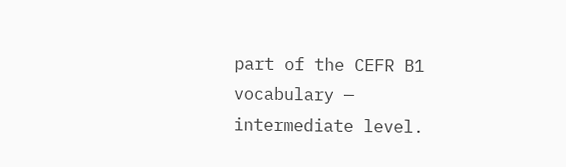part of the CEFR B1 vocabulary — intermediate level.